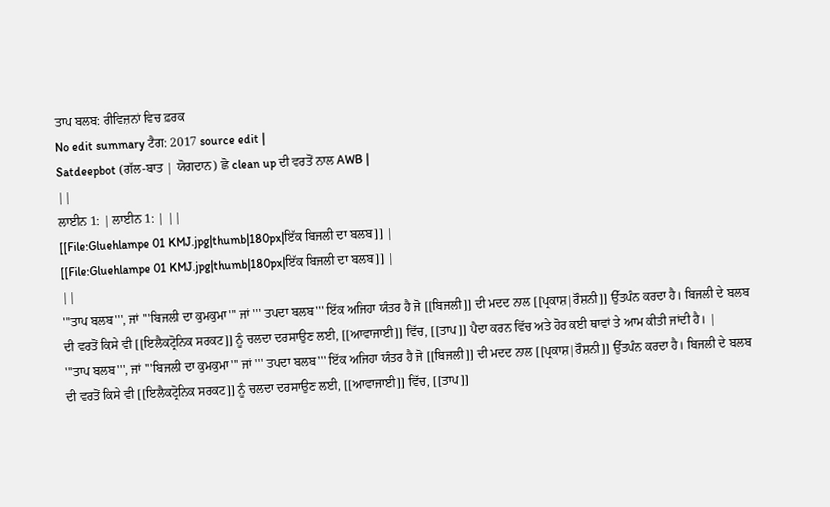ਤਾਪ ਬਲਬ: ਰੀਵਿਜ਼ਨਾਂ ਵਿਚ ਫ਼ਰਕ
No edit summary ਟੈਗ: 2017 source edit |
Satdeepbot (ਗੱਲ-ਬਾਤ | ਯੋਗਦਾਨ) ਛੋ clean up ਦੀ ਵਰਤੋਂ ਨਾਲ AWB |
||
ਲਾਈਨ 1: | ਲਾਈਨ 1: | ||
[[File:Gluehlampe 01 KMJ.jpg|thumb|180px|ਇੱਕ ਬਿਜਲੀ ਦਾ ਬਲਬ]] |
[[File:Gluehlampe 01 KMJ.jpg|thumb|180px|ਇੱਕ ਬਿਜਲੀ ਦਾ ਬਲਬ]] |
||
'''ਤਾਪ ਬਲਬ''', ਜਾਂ '''ਬਿਜਲੀ ਦਾ ਕੁਮਕੁਮਾ''' ਜਾਂ ''' ਤਪਦਾ ਬਲਬ''' ਇੱਕ ਅਜਿਹਾ ਯੰਤਰ ਹੈ ਜੋ [[ਬਿਜਲੀ]] ਦੀ ਮਦਦ ਨਾਲ [[ਪ੍ਰਕਾਸ਼|ਰੌਸ਼ਨੀ]] ਉੱਤਪੰਨ ਕਰਦਾ ਹੈ। ਬਿਜਲੀ ਦੇ ਬਲਬ ਦੀ ਵਰਤੋਂ ਕਿਸੇ ਵੀ [[ਇਲੈਕਟ੍ਰੋਨਿਕ ਸਰਕਟ]] ਨੂੰ ਚਲਦਾ ਦਰਸਾਉਣ ਲਈ, [[ਆਵਾਜਾਈ]] ਵਿੱਚ, [[ਤਾਪ]] ਪੈਦਾ ਕਰਨ ਵਿੱਚ ਅਤੇ ਹੋਰ ਕਈ ਥਾਵਾਂ ਤੇ ਆਮ ਕੀਤੀ ਜਾਂਦੀ ਹੈ। |
'''ਤਾਪ ਬਲਬ''', ਜਾਂ '''ਬਿਜਲੀ ਦਾ ਕੁਮਕੁਮਾ''' ਜਾਂ ''' ਤਪਦਾ ਬਲਬ''' ਇੱਕ ਅਜਿਹਾ ਯੰਤਰ ਹੈ ਜੋ [[ਬਿਜਲੀ]] ਦੀ ਮਦਦ ਨਾਲ [[ਪ੍ਰਕਾਸ਼|ਰੌਸ਼ਨੀ]] ਉੱਤਪੰਨ ਕਰਦਾ ਹੈ। ਬਿਜਲੀ ਦੇ ਬਲਬ ਦੀ ਵਰਤੋਂ ਕਿਸੇ ਵੀ [[ਇਲੈਕਟ੍ਰੋਨਿਕ ਸਰਕਟ]] ਨੂੰ ਚਲਦਾ ਦਰਸਾਉਣ ਲਈ, [[ਆਵਾਜਾਈ]] ਵਿੱਚ, [[ਤਾਪ]]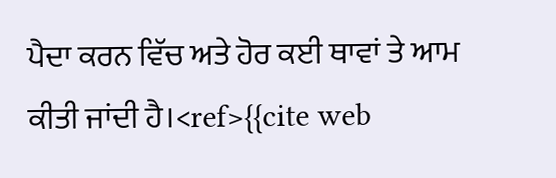ਪੈਦਾ ਕਰਨ ਵਿੱਚ ਅਤੇ ਹੋਰ ਕਈ ਥਾਵਾਂ ਤੇ ਆਮ ਕੀਤੀ ਜਾਂਦੀ ਹੈ।<ref>{{cite web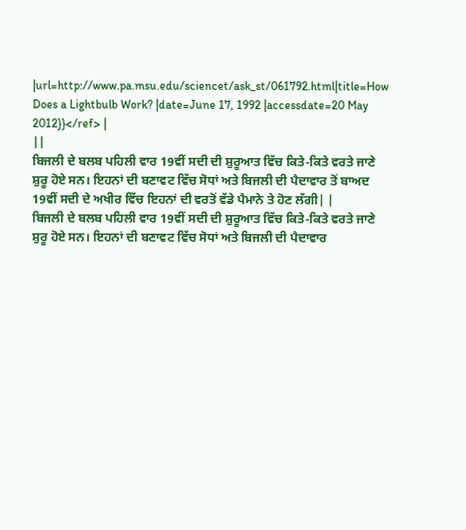|url=http://www.pa.msu.edu/sciencet/ask_st/061792.html|title=How Does a Lightbulb Work? |date=June 17, 1992 |accessdate=20 May 2012}}</ref> |
||
ਬਿਜਲੀ ਦੇ ਬਲਬ ਪਹਿਲੀ ਵਾਰ 19ਵੀਂ ਸਦੀ ਦੀ ਸ਼ੁਰੂਆਤ ਵਿੱਚ ਕਿਤੇ-ਕਿਤੇ ਵਰਤੇ ਜਾਣੇ ਸ਼ੁਰੂ ਹੋਏ ਸਨ। ਇਹਨਾਂ ਦੀ ਬਣਾਵਟ ਵਿੱਚ ਸੋਧਾਂ ਅਤੇ ਬਿਜਲੀ ਦੀ ਪੈਦਾਵਾਰ ਤੋਂ ਬਾਅਦ 19ਵੀਂ ਸਦੀ ਦੇ ਅਖੀਰ ਵਿੱਚ ਇਹਨਾਂ ਦੀ ਵਰਤੋਂ ਵੱਡੇ ਪੈਮਾਨੇ ਤੇ ਹੋਣ ਲੱਗੀ| |
ਬਿਜਲੀ ਦੇ ਬਲਬ ਪਹਿਲੀ ਵਾਰ 19ਵੀਂ ਸਦੀ ਦੀ ਸ਼ੁਰੂਆਤ ਵਿੱਚ ਕਿਤੇ-ਕਿਤੇ ਵਰਤੇ ਜਾਣੇ ਸ਼ੁਰੂ ਹੋਏ ਸਨ। ਇਹਨਾਂ ਦੀ ਬਣਾਵਟ ਵਿੱਚ ਸੋਧਾਂ ਅਤੇ ਬਿਜਲੀ ਦੀ ਪੈਦਾਵਾਰ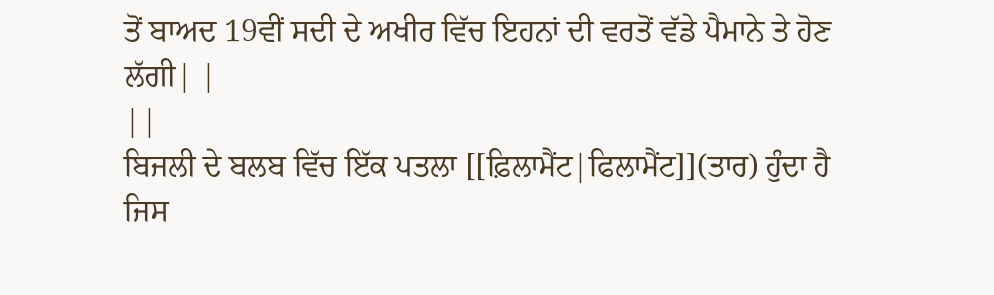ਤੋਂ ਬਾਅਦ 19ਵੀਂ ਸਦੀ ਦੇ ਅਖੀਰ ਵਿੱਚ ਇਹਨਾਂ ਦੀ ਵਰਤੋਂ ਵੱਡੇ ਪੈਮਾਨੇ ਤੇ ਹੋਣ ਲੱਗੀ| |
||
ਬਿਜਲੀ ਦੇ ਬਲਬ ਵਿੱਚ ਇੱਕ ਪਤਲਾ [[ਫ਼ਿਲਾਮੈਂਟ|ਫਿਲਾਮੈਂਟ]](ਤਾਰ) ਹੁੰਦਾ ਹੈ ਜਿਸ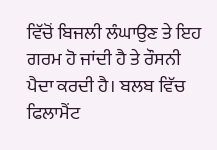ਵਿੱਚੋਂ ਬਿਜਲੀ ਲੰਘਾਉਣ ਤੇ ਇਹ ਗਰਮ ਹੋ ਜਾਂਦੀ ਹੈ ਤੇ ਰੌਸਨੀ ਪੈਦਾ ਕਰਦੀ ਹੈ। ਬਲਬ ਵਿੱਚ ਫਿਲਾਮੈਂਟ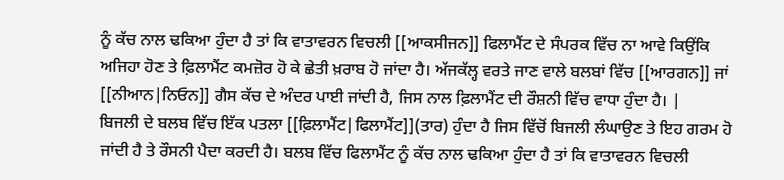ਨੂੰ ਕੱਚ ਨਾਲ ਢਕਿਆ ਹੁੰਦਾ ਹੈ ਤਾਂ ਕਿ ਵਾਤਾਵਰਨ ਵਿਚਲੀ [[ਆਕਸੀਜਨ]] ਫਿਲਾਮੈਂਟ ਦੇ ਸੰਪਰਕ ਵਿੱਚ ਨਾ ਆਵੇ ਕਿਉਂਕਿ ਅਜਿਹਾ ਹੋਣ ਤੇ ਫ਼ਿਲਾਮੈਂਟ ਕਮਜ਼ੋਰ ਹੋ ਕੇ ਛੇਤੀ ਖ਼ਰਾਬ ਹੋ ਜਾਂਦਾ ਹੈ। ਅੱਜਕੱਲ੍ਹ ਵਰਤੇ ਜਾਣ ਵਾਲੇ ਬਲਬਾਂ ਵਿੱਚ [[ਆਰਗਨ]] ਜਾਂ [[ਨੀਆਨ|ਨਿਓਨ]] ਗੈਸ ਕੱਚ ਦੇ ਅੰਦਰ ਪਾਈ ਜਾਂਦੀ ਹੈ, ਜਿਸ ਨਾਲ ਫ਼ਿਲਾਮੈਂਟ ਦੀ ਰੌਸ਼ਨੀ ਵਿੱਚ ਵਾਧਾ ਹੁੰਦਾ ਹੈ। |
ਬਿਜਲੀ ਦੇ ਬਲਬ ਵਿੱਚ ਇੱਕ ਪਤਲਾ [[ਫ਼ਿਲਾਮੈਂਟ|ਫਿਲਾਮੈਂਟ]](ਤਾਰ) ਹੁੰਦਾ ਹੈ ਜਿਸ ਵਿੱਚੋਂ ਬਿਜਲੀ ਲੰਘਾਉਣ ਤੇ ਇਹ ਗਰਮ ਹੋ ਜਾਂਦੀ ਹੈ ਤੇ ਰੌਸਨੀ ਪੈਦਾ ਕਰਦੀ ਹੈ। ਬਲਬ ਵਿੱਚ ਫਿਲਾਮੈਂਟ ਨੂੰ ਕੱਚ ਨਾਲ ਢਕਿਆ ਹੁੰਦਾ ਹੈ ਤਾਂ ਕਿ ਵਾਤਾਵਰਨ ਵਿਚਲੀ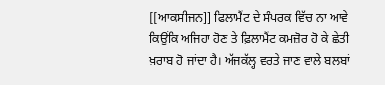[[ਆਕਸੀਜਨ]] ਫਿਲਾਮੈਂਟ ਦੇ ਸੰਪਰਕ ਵਿੱਚ ਨਾ ਆਵੇ ਕਿਉਂਕਿ ਅਜਿਹਾ ਹੋਣ ਤੇ ਫ਼ਿਲਾਮੈਂਟ ਕਮਜ਼ੋਰ ਹੋ ਕੇ ਛੇਤੀ ਖ਼ਰਾਬ ਹੋ ਜਾਂਦਾ ਹੈ। ਅੱਜਕੱਲ੍ਹ ਵਰਤੇ ਜਾਣ ਵਾਲੇ ਬਲਬਾਂ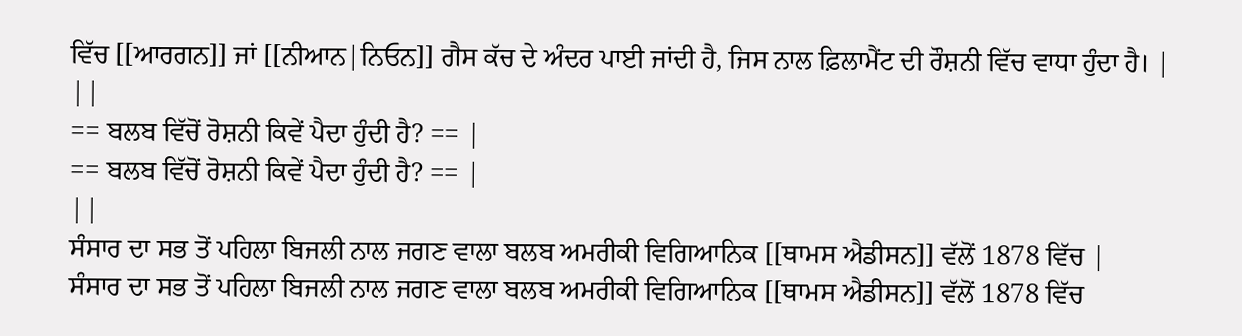ਵਿੱਚ [[ਆਰਗਨ]] ਜਾਂ [[ਨੀਆਨ|ਨਿਓਨ]] ਗੈਸ ਕੱਚ ਦੇ ਅੰਦਰ ਪਾਈ ਜਾਂਦੀ ਹੈ, ਜਿਸ ਨਾਲ ਫ਼ਿਲਾਮੈਂਟ ਦੀ ਰੌਸ਼ਨੀ ਵਿੱਚ ਵਾਧਾ ਹੁੰਦਾ ਹੈ। |
||
== ਬਲਬ ਵਿੱਚੋਂ ਰੋਸ਼ਨੀ ਕਿਵੇਂ ਪੈਦਾ ਹੁੰਦੀ ਹੈ? == |
== ਬਲਬ ਵਿੱਚੋਂ ਰੋਸ਼ਨੀ ਕਿਵੇਂ ਪੈਦਾ ਹੁੰਦੀ ਹੈ? == |
||
ਸੰਸਾਰ ਦਾ ਸਭ ਤੋਂ ਪਹਿਲਾ ਬਿਜਲੀ ਨਾਲ ਜਗਣ ਵਾਲਾ ਬਲਬ ਅਮਰੀਕੀ ਵਿਗਿਆਨਿਕ [[ਥਾਮਸ ਐਡੀਸਨ]] ਵੱਲੋਂ 1878 ਵਿੱਚ |
ਸੰਸਾਰ ਦਾ ਸਭ ਤੋਂ ਪਹਿਲਾ ਬਿਜਲੀ ਨਾਲ ਜਗਣ ਵਾਲਾ ਬਲਬ ਅਮਰੀਕੀ ਵਿਗਿਆਨਿਕ [[ਥਾਮਸ ਐਡੀਸਨ]] ਵੱਲੋਂ 1878 ਵਿੱਚ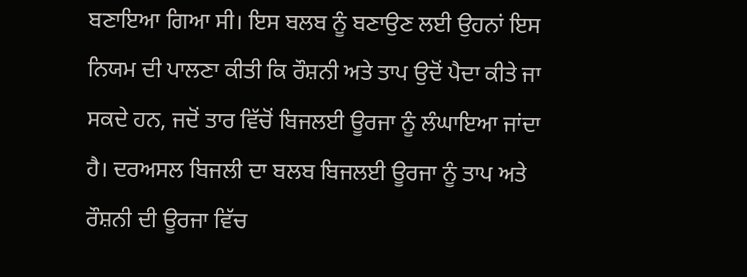ਬਣਾਇਆ ਗਿਆ ਸੀ। ਇਸ ਬਲਬ ਨੂੰ ਬਣਾਉਣ ਲਈ ਉਹਨਾਂ ਇਸ ਨਿਯਮ ਦੀ ਪਾਲਣਾ ਕੀਤੀ ਕਿ ਰੌਸ਼ਨੀ ਅਤੇ ਤਾਪ ਉਦੋਂ ਪੈਦਾ ਕੀਤੇ ਜਾ ਸਕਦੇ ਹਨ, ਜਦੋਂ ਤਾਰ ਵਿੱਚੋਂ ਬਿਜਲਈ ਊਰਜਾ ਨੂੰ ਲੰਘਾਇਆ ਜਾਂਦਾ ਹੈ। ਦਰਅਸਲ ਬਿਜਲੀ ਦਾ ਬਲਬ ਬਿਜਲਈ ਊਰਜਾ ਨੂੰ ਤਾਪ ਅਤੇ ਰੌਸ਼ਨੀ ਦੀ ਊਰਜਾ ਵਿੱਚ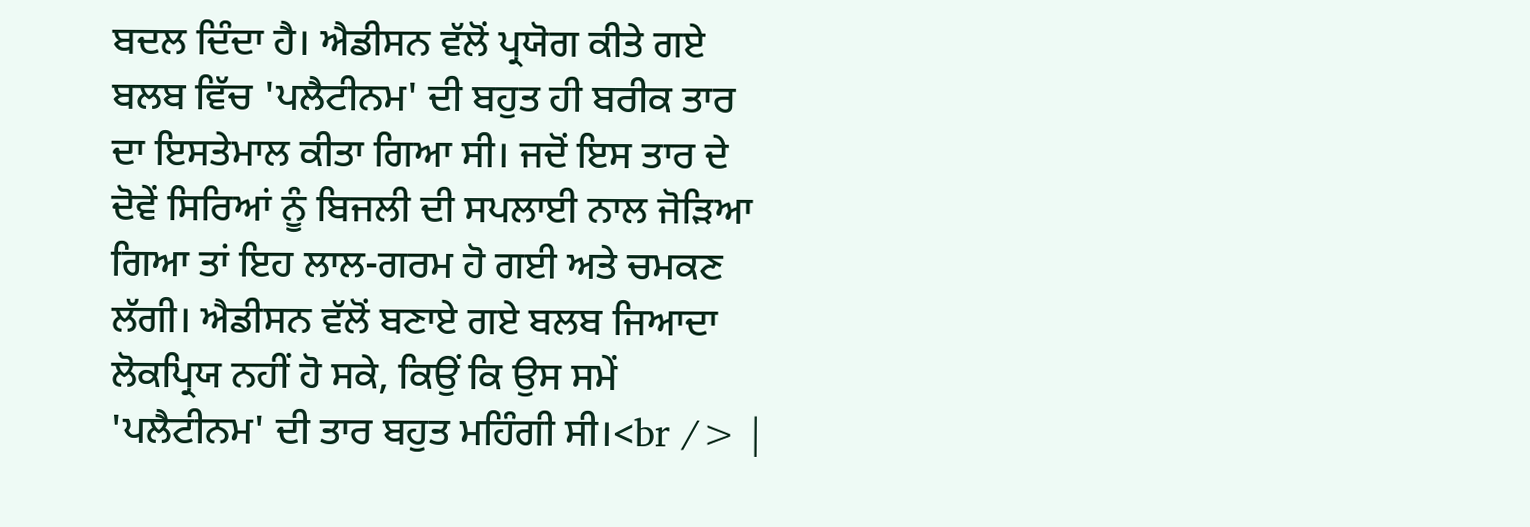ਬਦਲ ਦਿੰਦਾ ਹੈ। ਐਡੀਸਨ ਵੱਲੋਂ ਪ੍ਰਯੋਗ ਕੀਤੇ ਗਏ ਬਲਬ ਵਿੱਚ 'ਪਲੈਟੀਨਮ' ਦੀ ਬਹੁਤ ਹੀ ਬਰੀਕ ਤਾਰ ਦਾ ਇਸਤੇਮਾਲ ਕੀਤਾ ਗਿਆ ਸੀ। ਜਦੋਂ ਇਸ ਤਾਰ ਦੇ ਦੋਵੇਂ ਸਿਰਿਆਂ ਨੂੰ ਬਿਜਲੀ ਦੀ ਸਪਲਾਈ ਨਾਲ ਜੋਡ਼ਿਆ ਗਿਆ ਤਾਂ ਇਹ ਲਾਲ-ਗਰਮ ਹੋ ਗਈ ਅਤੇ ਚਮਕਣ ਲੱਗੀ। ਐਡੀਸਨ ਵੱਲੋਂ ਬਣਾਏ ਗਏ ਬਲਬ ਜਿਆਦਾ ਲੋਕਪ੍ਰਿਯ ਨਹੀਂ ਹੋ ਸਕੇ, ਕਿਉਂ ਕਿ ਉਸ ਸਮੇਂ 'ਪਲੈਟੀਨਮ' ਦੀ ਤਾਰ ਬਹੁਤ ਮਹਿੰਗੀ ਸੀ।<br /> |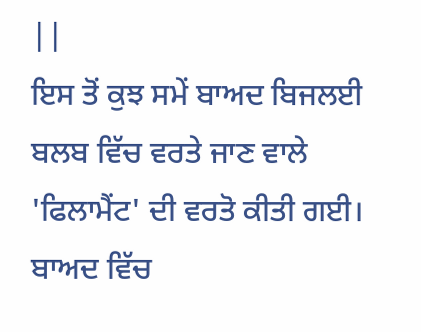||
ਇਸ ਤੋਂ ਕੁਝ ਸਮੇਂ ਬਾਅਦ ਬਿਜਲਈ ਬਲਬ ਵਿੱਚ ਵਰਤੇ ਜਾਣ ਵਾਲੇ 'ਫਿਲਾਮੈਂਟ' ਦੀ ਵਰਤੋ ਕੀਤੀ ਗਈ। ਬਾਅਦ ਵਿੱਚ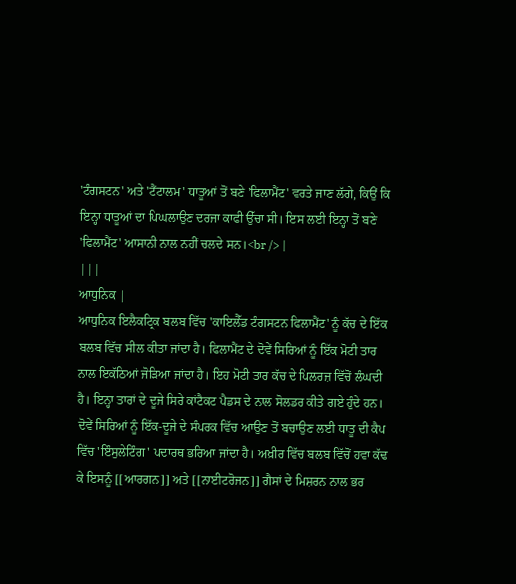'ਟੰਗਸਟਨ' ਅਤੇ 'ਟੈਂਟਾਲਮ' ਧਾਤੂਆਂ ਤੋਂ ਬਣੇ 'ਫਿਲਾਮੈਂਟ' ਵਰਤੇ ਜਾਣ ਲੱਗੇ, ਕਿਉਂ ਕਿ ਇਨ੍ਹਾ ਧਾਤੂਆਂ ਦਾ ਪਿਘਲਾਉਣ ਦਰਜਾ ਕਾਫੀ ਉੱਚਾ ਸੀ। ਇਸ ਲਈ ਇਨ੍ਹਾ ਤੋਂ ਬਣੇ 'ਫਿਲਾਮੈਂਟ' ਆਸਾਨੀ ਨਾਲ ਨਹੀਂ ਚਲਦੇ ਸਨ।<br /> |
|||
ਆਧੁਨਿਕ |
ਆਧੁਨਿਕ ਇਲੈਕਟ੍ਰਿਕ ਬਲਬ ਵਿੱਚ 'ਕਾਇਲੈੱਡ ਟੰਗਸਟਨ ਫਿਲਾਮੈਂਟ' ਨੂੰ ਕੱਚ ਦੇ ਇੱਕ ਬਲਬ ਵਿੱਚ ਸੀਲ ਕੀਤਾ ਜਾਂਦਾ ਹੈ। ਫਿਲਾਮੈਂਟ ਦੇ ਦੋਵੇਂ ਸਿਰਿਆਂ ਨੂੰ ਇੱਕ ਮੋਟੀ ਤਾਰ ਨਾਲ ਇਕੱਠਿਆਂ ਜੋਡ਼ਿਆ ਜਾਂਦਾ ਹੈ। ਇਹ ਮੋਟੀ ਤਾਰ ਕੱਚ ਦੇ ਪਿਲਰਜ਼ ਵਿੱਚੋਂ ਲੰਘਦੀ ਹੈ। ਇਨ੍ਹਾ ਤਾਰਾਂ ਦੇ ਦੂਜੇ ਸਿਰੇ ਕਾਂਟੈਕਟ ਪੈਡਸ ਦੇ ਨਾਲ ਸੋਲਡਰ ਕੀਤੇ ਗਏ ਹੁੰਦੇ ਹਨ। ਦੋਵੇਂ ਸਿਰਿਆਂ ਨੂੰ ਇੱਕ-ਦੂਜੇ ਦੇ ਸੰਪਰਕ ਵਿੱਚ ਆਉਣ ਤੋਂ ਬਚਾਉਣ ਲਈ ਧਾਤੂ ਦੀ ਕੈਪ ਵਿੱਚ 'ਇੰਸੁਲੇਟਿੰਗ' ਪਦਾਰਥ ਭਰਿਆ ਜਾਂਦਾ ਹੈ। ਅਖ਼ੀਰ ਵਿੱਚ ਬਲਬ ਵਿੱਚੋਂ ਹਵਾ ਕੱਢ ਕੇ ਇਸਨੂੰ [[ਆਰਗਨ]] ਅਤੇ [[ਨਾਈਟਰੋਜਨ]] ਗੈਸਾਂ ਦੇ ਮਿਸ਼ਰਨ ਨਾਲ ਭਰ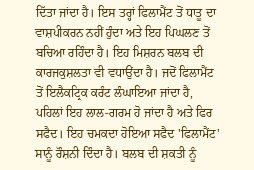ਦਿੱਤਾ ਜਾਂਦਾ ਹੈ। ਇਸ ਤਰ੍ਹਾਂ ਫਿਲਾਮੈਂਟ ਤੋਂ ਧਾਤੂ ਦਾ ਵਾਸ਼ਪੀਕਰਨ ਨਹੀਂ ਹੁੰਦਾ ਅਤੇ ਇਹ ਪਿਘਲਣ ਤੋਂ ਬਚਿਆ ਰਹਿੰਦਾ ਹੈ। ਇਹ ਮਿਸ਼ਰਨ ਬਲਬ ਦੀ ਕਾਰਜਕੁਸ਼ਲਤਾ ਵੀ ਵਧਾਉਂਦਾ ਹੈ। ਜਦੋਂ ਫਿਲਾਮੈਂਟ ਤੋਂ ਇਲੈਕਟ੍ਰਿਕ ਕਰੰਟ ਲੰਘਾਇਆ ਜਾਂਦਾ ਹੈ, ਪਹਿਲਾਂ ਇਹ ਲਾਲ-ਗਰਮ ਹੋ ਜਾਂਦਾ ਹੈ ਅਤੇ ਫਿਰ ਸਫੈਦ। ਇਹ ਚਮਕਦਾ ਹੋਇਆ ਸਫੈਦ 'ਫਿਲਾਮੈਂਟ' ਸਾਨੂੰ ਰੌਸ਼ਨੀ ਦਿੰਦਾ ਹੈ। ਬਲਬ ਦੀ ਸ਼ਕਤੀ ਨੂੰ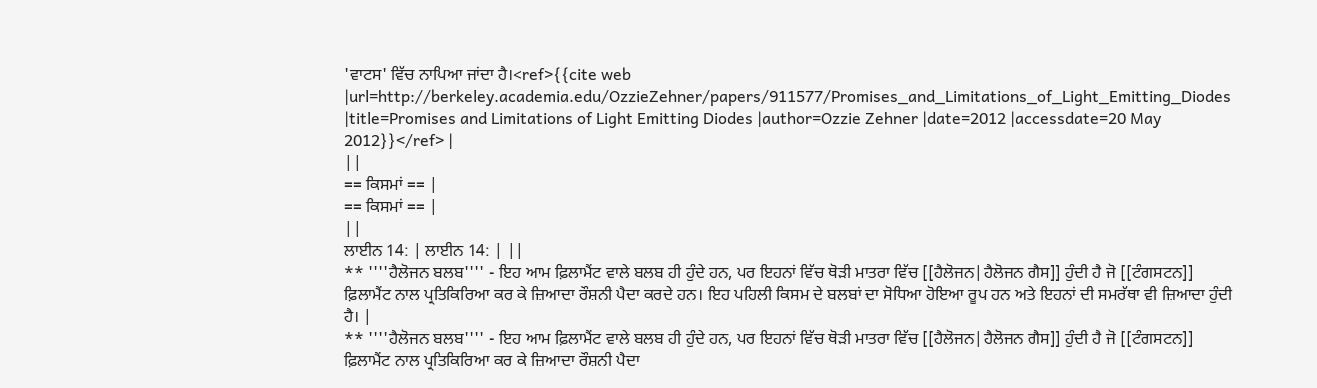'ਵਾਟਸ' ਵਿੱਚ ਨਾਪਿਆ ਜਾਂਦਾ ਹੈ।<ref>{{cite web |url=http://berkeley.academia.edu/OzzieZehner/papers/911577/Promises_and_Limitations_of_Light_Emitting_Diodes |title=Promises and Limitations of Light Emitting Diodes |author=Ozzie Zehner |date=2012 |accessdate=20 May 2012}}</ref> |
||
== ਕਿਸਮਾਂ == |
== ਕਿਸਮਾਂ == |
||
ਲਾਈਨ 14: | ਲਾਈਨ 14: | ||
** ''''ਹੈਲੋਜਨ ਬਲਬ'''' - ਇਹ ਆਮ ਫ਼ਿਲਾਮੈਂਟ ਵਾਲੇ ਬਲਬ ਹੀ ਹੁੰਦੇ ਹਨ, ਪਰ ਇਹਨਾਂ ਵਿੱਚ ਥੋੜੀ ਮਾਤਰਾ ਵਿੱਚ [[ਹੈਲੋਜਨ|ਹੈਲੋਜਨ ਗੈਸ]] ਹੁੰਦੀ ਹੈ ਜੋ [[ਟੰਗਸਟਨ]] ਫ਼ਿਲਾਮੈਂਟ ਨਾਲ ਪ੍ਰਤਿਕਿਰਿਆ ਕਰ ਕੇ ਜ਼ਿਆਦਾ ਰੌਸ਼ਨੀ ਪੈਦਾ ਕਰਦੇ ਹਨ। ਇਹ ਪਹਿਲੀ ਕਿਸਮ ਦੇ ਬਲਬਾਂ ਦਾ ਸੋਧਿਆ ਹੋਇਆ ਰੂਪ ਹਨ ਅਤੇ ਇਹਨਾਂ ਦੀ ਸਮਰੱਥਾ ਵੀ ਜ਼ਿਆਦਾ ਹੁੰਦੀ ਹੈ। |
** ''''ਹੈਲੋਜਨ ਬਲਬ'''' - ਇਹ ਆਮ ਫ਼ਿਲਾਮੈਂਟ ਵਾਲੇ ਬਲਬ ਹੀ ਹੁੰਦੇ ਹਨ, ਪਰ ਇਹਨਾਂ ਵਿੱਚ ਥੋੜੀ ਮਾਤਰਾ ਵਿੱਚ [[ਹੈਲੋਜਨ|ਹੈਲੋਜਨ ਗੈਸ]] ਹੁੰਦੀ ਹੈ ਜੋ [[ਟੰਗਸਟਨ]] ਫ਼ਿਲਾਮੈਂਟ ਨਾਲ ਪ੍ਰਤਿਕਿਰਿਆ ਕਰ ਕੇ ਜ਼ਿਆਦਾ ਰੌਸ਼ਨੀ ਪੈਦਾ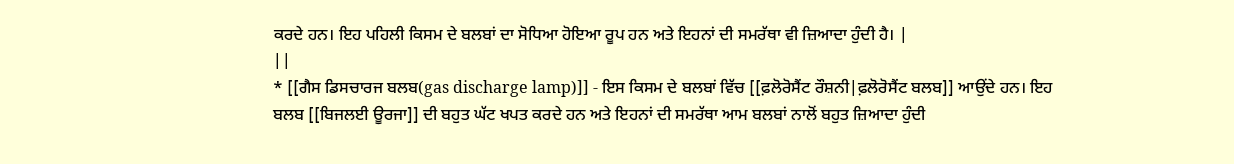ਕਰਦੇ ਹਨ। ਇਹ ਪਹਿਲੀ ਕਿਸਮ ਦੇ ਬਲਬਾਂ ਦਾ ਸੋਧਿਆ ਹੋਇਆ ਰੂਪ ਹਨ ਅਤੇ ਇਹਨਾਂ ਦੀ ਸਮਰੱਥਾ ਵੀ ਜ਼ਿਆਦਾ ਹੁੰਦੀ ਹੈ। |
||
* [[ਗੈਸ ਡਿਸਚਾਰਜ ਬਲਬ(gas discharge lamp)]] - ਇਸ ਕਿਸਮ ਦੇ ਬਲਬਾਂ ਵਿੱਚ [[ਫ਼ਲੋਰੋਸੈਂਟ ਰੌਸ਼ਨੀ|ਫ਼ਲੋਰੋਸੈਂਟ ਬਲਬ]] ਆਉਂਦੇ ਹਨ। ਇਹ ਬਲਬ [[ਬਿਜਲਈ ਊਰਜਾ]] ਦੀ ਬਹੁਤ ਘੱਟ ਖਪਤ ਕਰਦੇ ਹਨ ਅਤੇ ਇਹਨਾਂ ਦੀ ਸਮਰੱਥਾ ਆਮ ਬਲਬਾਂ ਨਾਲੋਂ ਬਹੁਤ ਜ਼ਿਆਦਾ ਹੁੰਦੀ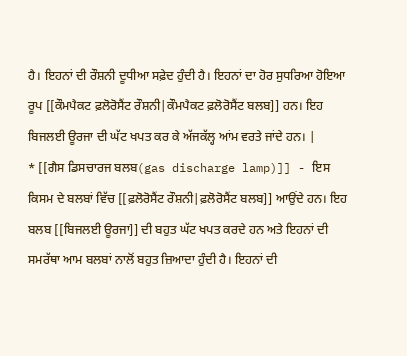ਹੈ। ਇਹਨਾਂ ਦੀ ਰੌਸ਼ਨੀ ਦੂਧੀਆ ਸਫ਼ੇਦ ਹੁੰਦੀ ਹੈ। ਇਹਨਾਂ ਦਾ ਹੋਰ ਸੁਧਰਿਆ ਹੋਇਆ ਰੂਪ [[ਕੌਮਪੈਕਟ ਫ਼ਲੋਰੋਸੈਂਟ ਰੌਸ਼ਨੀ|ਕੌਮਪੈਕਟ ਫ਼ਲੋਰੋਸੈਂਟ ਬਲਬ]] ਹਨ। ਇਹ ਬਿਜਲਈ ਊਰਜਾ ਦੀ ਘੱਟ ਖਪਤ ਕਰ ਕੇ ਅੱਜਕੱਲ੍ਹ ਆਂਮ ਵਰਤੇ ਜਾਂਦੇ ਹਨ। |
* [[ਗੈਸ ਡਿਸਚਾਰਜ ਬਲਬ(gas discharge lamp)]] - ਇਸ ਕਿਸਮ ਦੇ ਬਲਬਾਂ ਵਿੱਚ [[ਫ਼ਲੋਰੋਸੈਂਟ ਰੌਸ਼ਨੀ|ਫ਼ਲੋਰੋਸੈਂਟ ਬਲਬ]] ਆਉਂਦੇ ਹਨ। ਇਹ ਬਲਬ [[ਬਿਜਲਈ ਊਰਜਾ]] ਦੀ ਬਹੁਤ ਘੱਟ ਖਪਤ ਕਰਦੇ ਹਨ ਅਤੇ ਇਹਨਾਂ ਦੀ ਸਮਰੱਥਾ ਆਮ ਬਲਬਾਂ ਨਾਲੋਂ ਬਹੁਤ ਜ਼ਿਆਦਾ ਹੁੰਦੀ ਹੈ। ਇਹਨਾਂ ਦੀ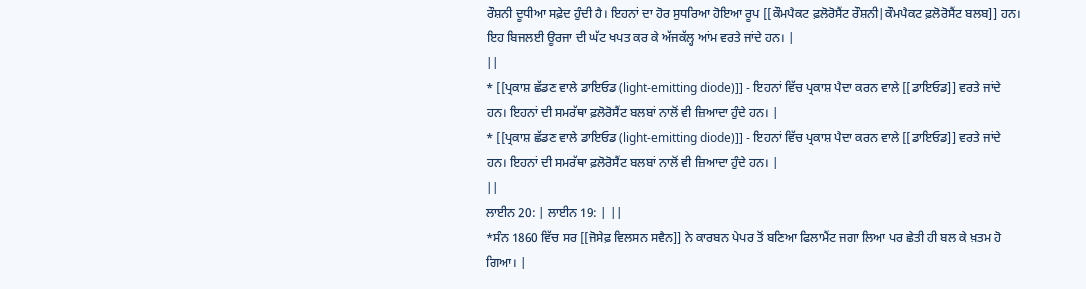ਰੌਸ਼ਨੀ ਦੂਧੀਆ ਸਫ਼ੇਦ ਹੁੰਦੀ ਹੈ। ਇਹਨਾਂ ਦਾ ਹੋਰ ਸੁਧਰਿਆ ਹੋਇਆ ਰੂਪ [[ਕੌਮਪੈਕਟ ਫ਼ਲੋਰੋਸੈਂਟ ਰੌਸ਼ਨੀ|ਕੌਮਪੈਕਟ ਫ਼ਲੋਰੋਸੈਂਟ ਬਲਬ]] ਹਨ। ਇਹ ਬਿਜਲਈ ਊਰਜਾ ਦੀ ਘੱਟ ਖਪਤ ਕਰ ਕੇ ਅੱਜਕੱਲ੍ਹ ਆਂਮ ਵਰਤੇ ਜਾਂਦੇ ਹਨ। |
||
* [[ਪ੍ਰਕਾਸ਼ ਛੱਡਣ ਵਾਲੇ ਡਾਇਓਡ (light-emitting diode)]] - ਇਹਨਾਂ ਵਿੱਚ ਪ੍ਰਕਾਸ਼ ਪੈਦਾ ਕਰਨ ਵਾਲੇ [[ਡਾਇਓਡ]] ਵਰਤੇ ਜਾਂਦੇ ਹਨ। ਇਹਨਾਂ ਦੀ ਸਮਰੱਥਾ ਫ਼ਲੋਰੋਸੈਂਟ ਬਲਬਾਂ ਨਾਲੋਂ ਵੀ ਜ਼ਿਆਦਾ ਹੁੰਦੇ ਹਨ। |
* [[ਪ੍ਰਕਾਸ਼ ਛੱਡਣ ਵਾਲੇ ਡਾਇਓਡ (light-emitting diode)]] - ਇਹਨਾਂ ਵਿੱਚ ਪ੍ਰਕਾਸ਼ ਪੈਦਾ ਕਰਨ ਵਾਲੇ [[ਡਾਇਓਡ]] ਵਰਤੇ ਜਾਂਦੇ ਹਨ। ਇਹਨਾਂ ਦੀ ਸਮਰੱਥਾ ਫ਼ਲੋਰੋਸੈਂਟ ਬਲਬਾਂ ਨਾਲੋਂ ਵੀ ਜ਼ਿਆਦਾ ਹੁੰਦੇ ਹਨ। |
||
ਲਾਈਨ 20: | ਲਾਈਨ 19: | ||
*ਸੰਨ 1860 ਵਿੱਚ ਸਰ [[ਜੋਸੇਫ਼ ਵਿਲਸਨ ਸਵੈਨ]] ਨੇ ਕਾਰਬਨ ਪੇਪਰ ਤੋਂ ਬਣਿਆ ਫਿਲਾਮੈਂਟ ਜਗਾ ਲਿਆ ਪਰ ਛੇਤੀ ਹੀ ਬਲ ਕੇ ਖ਼ਤਮ ਹੋ ਗਿਆ। |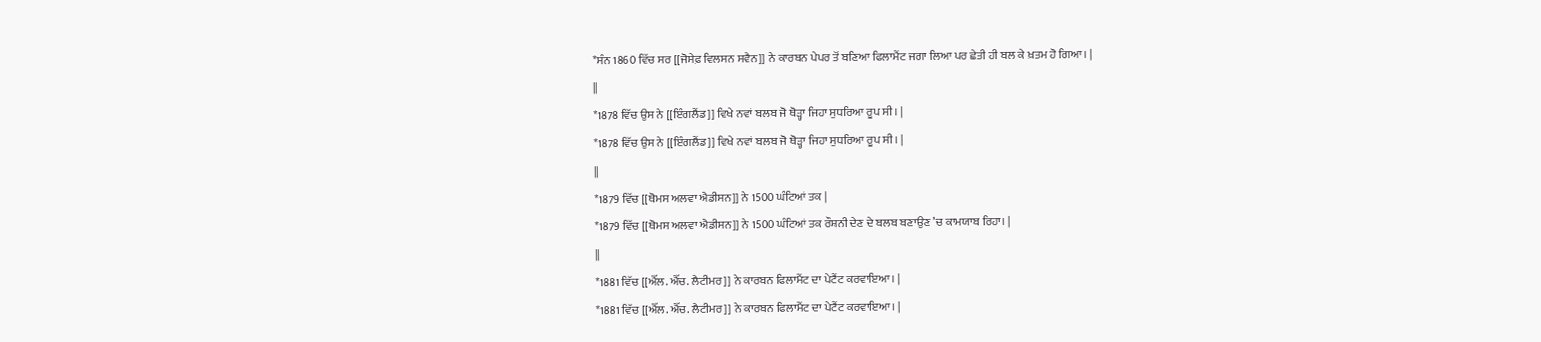*ਸੰਨ 1860 ਵਿੱਚ ਸਰ [[ਜੋਸੇਫ਼ ਵਿਲਸਨ ਸਵੈਨ]] ਨੇ ਕਾਰਬਨ ਪੇਪਰ ਤੋਂ ਬਣਿਆ ਫਿਲਾਮੈਂਟ ਜਗਾ ਲਿਆ ਪਰ ਛੇਤੀ ਹੀ ਬਲ ਕੇ ਖ਼ਤਮ ਹੋ ਗਿਆ। |
||
*1878 ਵਿੱਚ ਉਸ ਨੇ [[ਇੰਗਲੈਂਡ]] ਵਿਖੇ ਨਵਾਂ ਬਲਬ ਜੋ ਥੋੜ੍ਹਾ ਜਿਹਾ ਸੁਧਰਿਆ ਰੂਪ ਸੀ। |
*1878 ਵਿੱਚ ਉਸ ਨੇ [[ਇੰਗਲੈਂਡ]] ਵਿਖੇ ਨਵਾਂ ਬਲਬ ਜੋ ਥੋੜ੍ਹਾ ਜਿਹਾ ਸੁਧਰਿਆ ਰੂਪ ਸੀ। |
||
*1879 ਵਿੱਚ [[ਥੋਮਸ ਅਲਵਾ ਐਡੀਸਨ]] ਨੇ 1500 ਘੰਟਿਆਂ ਤਕ |
*1879 ਵਿੱਚ [[ਥੋਮਸ ਅਲਵਾ ਐਡੀਸਨ]] ਨੇ 1500 ਘੰਟਿਆਂ ਤਕ ਰੌਸ਼ਨੀ ਦੇਣ ਦੇ ਬਲਬ ਬਣਾਉਣ ’ਚ ਕਾਮਯਾਬ ਰਿਹਾ। |
||
*1881 ਵਿੱਚ [[ਐੱਲ. ਐੱਚ. ਲੈਟੀਮਰ]] ਨੇ ਕਾਰਬਨ ਫਿਲਾਮੈਂਟ ਦਾ ਪੇਟੈਂਟ ਕਰਵਾਇਆ। |
*1881 ਵਿੱਚ [[ਐੱਲ. ਐੱਚ. ਲੈਟੀਮਰ]] ਨੇ ਕਾਰਬਨ ਫਿਲਾਮੈਂਟ ਦਾ ਪੇਟੈਂਟ ਕਰਵਾਇਆ। |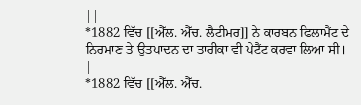||
*1882 ਵਿੱਚ [[ਐੱਲ. ਐੱਚ. ਲੈਟੀਮਰ]] ਨੇ ਕਾਰਬਨ ਫਿਲਾਮੈਂਟ ਦੇ ਨਿਰਮਾਣ ਤੇ ਉਤਪਾਦਨ ਦਾ ਤਾਰੀਕਾ ਵੀ ਪੇਟੈਂਟ ਕਰਵਾ ਲਿਆ ਸੀ। |
*1882 ਵਿੱਚ [[ਐੱਲ. ਐੱਚ.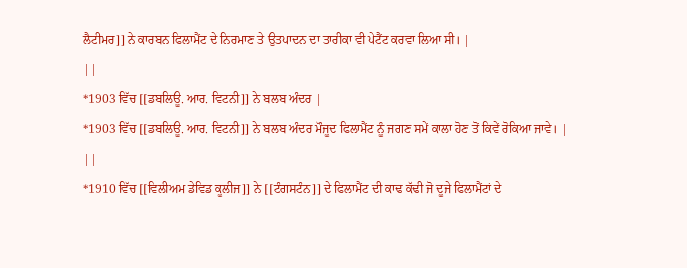ਲੈਟੀਮਰ]] ਨੇ ਕਾਰਬਨ ਫਿਲਾਮੈਂਟ ਦੇ ਨਿਰਮਾਣ ਤੇ ਉਤਪਾਦਨ ਦਾ ਤਾਰੀਕਾ ਵੀ ਪੇਟੈਂਟ ਕਰਵਾ ਲਿਆ ਸੀ। |
||
*1903 ਵਿੱਚ [[ਡਬਲਿਊ. ਆਰ. ਵਿਟਨੀ]] ਨੇ ਬਲਬ ਅੰਦਰ |
*1903 ਵਿੱਚ [[ਡਬਲਿਊ. ਆਰ. ਵਿਟਨੀ]] ਨੇ ਬਲਬ ਅੰਦਰ ਮੌਜੂਦ ਫਿਲਾਮੈਂਟ ਨੂੰ ਜਗਣ ਸਮੇਂ ਕਾਲਾ ਹੋਣ ਤੋਂ ਕਿਵੇਂ ਰੋਕਿਆ ਜਾਵੇ। |
||
*1910 ਵਿੱਚ [[ਵਿਲੀਅਮ ਡੇਵਿਡ ਕੂਲੀਜ]] ਨੇ [[ਟੰਗਸਟੰਨ]] ਦੇ ਫਿਲਾਮੈਂਟ ਦੀ ਕਾਢ ਕੱਢੀ ਜੋ ਦੂਜੇ ਫਿਲਾਮੈਂਟਾਂ ਦੇ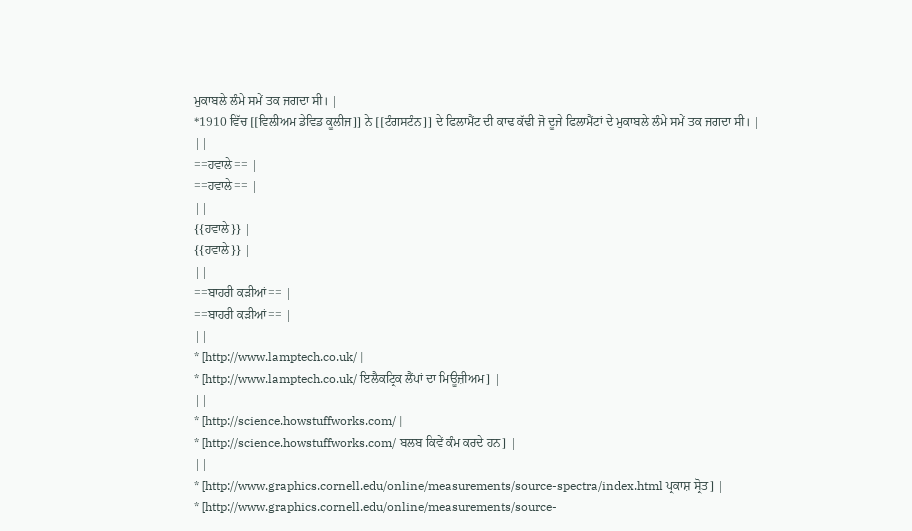ਮੁਕਾਬਲੇ ਲੰਮੇ ਸਮੇਂ ਤਕ ਜਗਦਾ ਸੀ। |
*1910 ਵਿੱਚ [[ਵਿਲੀਅਮ ਡੇਵਿਡ ਕੂਲੀਜ]] ਨੇ [[ਟੰਗਸਟੰਨ]] ਦੇ ਫਿਲਾਮੈਂਟ ਦੀ ਕਾਢ ਕੱਢੀ ਜੋ ਦੂਜੇ ਫਿਲਾਮੈਂਟਾਂ ਦੇ ਮੁਕਾਬਲੇ ਲੰਮੇ ਸਮੇਂ ਤਕ ਜਗਦਾ ਸੀ। |
||
==ਹਵਾਲੇ== |
==ਹਵਾਲੇ== |
||
{{ਹਵਾਲੇ}} |
{{ਹਵਾਲੇ}} |
||
==ਬਾਹਰੀ ਕਡ਼ੀਆਂ== |
==ਬਾਹਰੀ ਕਡ਼ੀਆਂ== |
||
* [http://www.lamptech.co.uk/ |
* [http://www.lamptech.co.uk/ ਇਲੈਕਟ੍ਰਿਕ ਲੈਂਪਾਂ ਦਾ ਮਿਊਜ਼ੀਅਮ] |
||
* [http://science.howstuffworks.com/ |
* [http://science.howstuffworks.com/ ਬਲਬ ਕਿਵੇਂ ਕੰਮ ਕਰਦੇ ਹਨ] |
||
* [http://www.graphics.cornell.edu/online/measurements/source-spectra/index.html ਪ੍ਰਕਾਸ਼ ਸ੍ਰੋਤ] |
* [http://www.graphics.cornell.edu/online/measurements/source-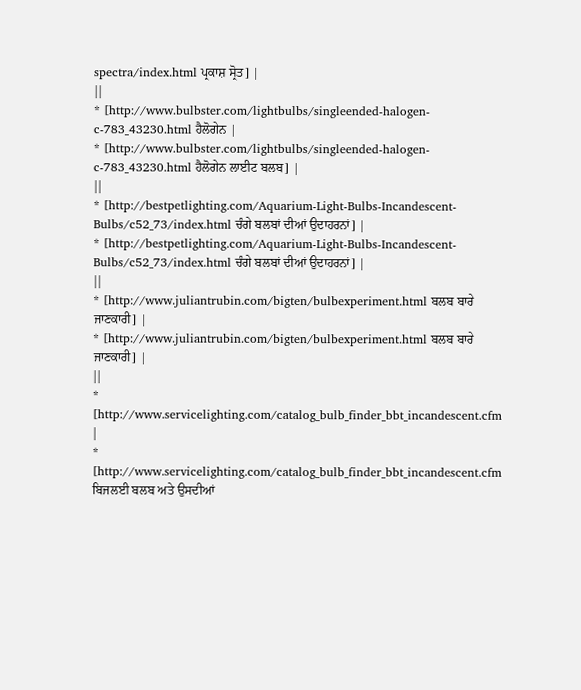spectra/index.html ਪ੍ਰਕਾਸ਼ ਸ੍ਰੋਤ] |
||
* [http://www.bulbster.com/lightbulbs/singleended-halogen-c-783_43230.html ਹੈਲੋਗੇਨ |
* [http://www.bulbster.com/lightbulbs/singleended-halogen-c-783_43230.html ਹੈਲੋਗੇਨ ਲਾਈਟ ਬਲਬ] |
||
* [http://bestpetlighting.com/Aquarium-Light-Bulbs-Incandescent-Bulbs/c52_73/index.html ਚੰਗੇ ਬਲਬਾਂ ਦੀਆਂ ਉਦਾਹਰਨਾਂ] |
* [http://bestpetlighting.com/Aquarium-Light-Bulbs-Incandescent-Bulbs/c52_73/index.html ਚੰਗੇ ਬਲਬਾਂ ਦੀਆਂ ਉਦਾਹਰਨਾਂ] |
||
* [http://www.juliantrubin.com/bigten/bulbexperiment.html ਬਲਬ ਬਾਰੇ ਜਾਣਕਾਰੀ] |
* [http://www.juliantrubin.com/bigten/bulbexperiment.html ਬਲਬ ਬਾਰੇ ਜਾਣਕਾਰੀ] |
||
* [http://www.servicelighting.com/catalog_bulb_finder_bbt_incandescent.cfm |
* [http://www.servicelighting.com/catalog_bulb_finder_bbt_incandescent.cfm ਬਿਜਲਈ ਬਲਬ ਅਤੇ ਉਸਦੀਆਂ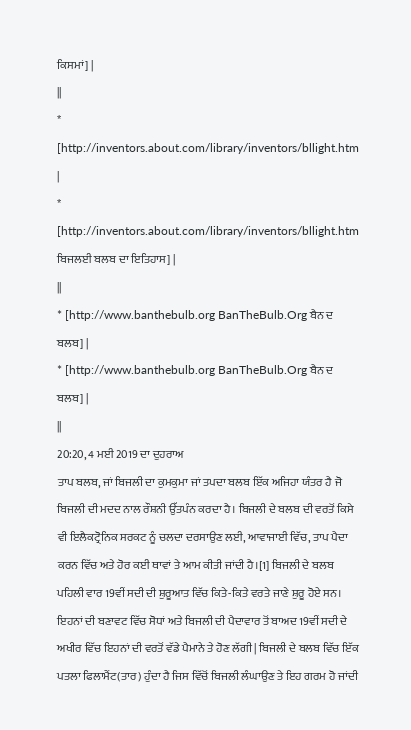ਕਿਸਮਾਂ] |
||
* [http://inventors.about.com/library/inventors/bllight.htm |
* [http://inventors.about.com/library/inventors/bllight.htm ਬਿਜਲਈ ਬਲਬ ਦਾ ਇਤਿਹਾਸ] |
||
* [http://www.banthebulb.org BanTheBulb.Org ਬੈਨ ਦ ਬਲਬ] |
* [http://www.banthebulb.org BanTheBulb.Org ਬੈਨ ਦ ਬਲਬ] |
||
20:20, 4 ਮਈ 2019 ਦਾ ਦੁਹਰਾਅ
ਤਾਪ ਬਲਬ, ਜਾਂ ਬਿਜਲੀ ਦਾ ਕੁਮਕੁਮਾ ਜਾਂ ਤਪਦਾ ਬਲਬ ਇੱਕ ਅਜਿਹਾ ਯੰਤਰ ਹੈ ਜੋ ਬਿਜਲੀ ਦੀ ਮਦਦ ਨਾਲ ਰੌਸ਼ਨੀ ਉੱਤਪੰਨ ਕਰਦਾ ਹੈ। ਬਿਜਲੀ ਦੇ ਬਲਬ ਦੀ ਵਰਤੋਂ ਕਿਸੇ ਵੀ ਇਲੈਕਟ੍ਰੋਨਿਕ ਸਰਕਟ ਨੂੰ ਚਲਦਾ ਦਰਸਾਉਣ ਲਈ, ਆਵਾਜਾਈ ਵਿੱਚ, ਤਾਪ ਪੈਦਾ ਕਰਨ ਵਿੱਚ ਅਤੇ ਹੋਰ ਕਈ ਥਾਵਾਂ ਤੇ ਆਮ ਕੀਤੀ ਜਾਂਦੀ ਹੈ।[1] ਬਿਜਲੀ ਦੇ ਬਲਬ ਪਹਿਲੀ ਵਾਰ 19ਵੀਂ ਸਦੀ ਦੀ ਸ਼ੁਰੂਆਤ ਵਿੱਚ ਕਿਤੇ-ਕਿਤੇ ਵਰਤੇ ਜਾਣੇ ਸ਼ੁਰੂ ਹੋਏ ਸਨ। ਇਹਨਾਂ ਦੀ ਬਣਾਵਟ ਵਿੱਚ ਸੋਧਾਂ ਅਤੇ ਬਿਜਲੀ ਦੀ ਪੈਦਾਵਾਰ ਤੋਂ ਬਾਅਦ 19ਵੀਂ ਸਦੀ ਦੇ ਅਖੀਰ ਵਿੱਚ ਇਹਨਾਂ ਦੀ ਵਰਤੋਂ ਵੱਡੇ ਪੈਮਾਨੇ ਤੇ ਹੋਣ ਲੱਗੀ| ਬਿਜਲੀ ਦੇ ਬਲਬ ਵਿੱਚ ਇੱਕ ਪਤਲਾ ਫਿਲਾਮੈਂਟ(ਤਾਰ) ਹੁੰਦਾ ਹੈ ਜਿਸ ਵਿੱਚੋਂ ਬਿਜਲੀ ਲੰਘਾਉਣ ਤੇ ਇਹ ਗਰਮ ਹੋ ਜਾਂਦੀ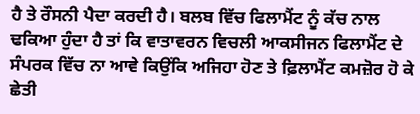ਹੈ ਤੇ ਰੌਸਨੀ ਪੈਦਾ ਕਰਦੀ ਹੈ। ਬਲਬ ਵਿੱਚ ਫਿਲਾਮੈਂਟ ਨੂੰ ਕੱਚ ਨਾਲ ਢਕਿਆ ਹੁੰਦਾ ਹੈ ਤਾਂ ਕਿ ਵਾਤਾਵਰਨ ਵਿਚਲੀ ਆਕਸੀਜਨ ਫਿਲਾਮੈਂਟ ਦੇ ਸੰਪਰਕ ਵਿੱਚ ਨਾ ਆਵੇ ਕਿਉਂਕਿ ਅਜਿਹਾ ਹੋਣ ਤੇ ਫ਼ਿਲਾਮੈਂਟ ਕਮਜ਼ੋਰ ਹੋ ਕੇ ਛੇਤੀ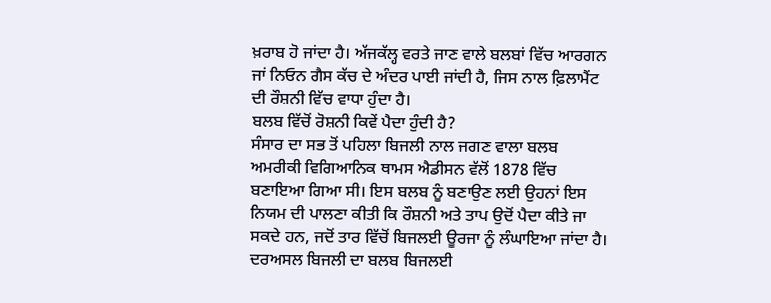ਖ਼ਰਾਬ ਹੋ ਜਾਂਦਾ ਹੈ। ਅੱਜਕੱਲ੍ਹ ਵਰਤੇ ਜਾਣ ਵਾਲੇ ਬਲਬਾਂ ਵਿੱਚ ਆਰਗਨ ਜਾਂ ਨਿਓਨ ਗੈਸ ਕੱਚ ਦੇ ਅੰਦਰ ਪਾਈ ਜਾਂਦੀ ਹੈ, ਜਿਸ ਨਾਲ ਫ਼ਿਲਾਮੈਂਟ ਦੀ ਰੌਸ਼ਨੀ ਵਿੱਚ ਵਾਧਾ ਹੁੰਦਾ ਹੈ।
ਬਲਬ ਵਿੱਚੋਂ ਰੋਸ਼ਨੀ ਕਿਵੇਂ ਪੈਦਾ ਹੁੰਦੀ ਹੈ?
ਸੰਸਾਰ ਦਾ ਸਭ ਤੋਂ ਪਹਿਲਾ ਬਿਜਲੀ ਨਾਲ ਜਗਣ ਵਾਲਾ ਬਲਬ ਅਮਰੀਕੀ ਵਿਗਿਆਨਿਕ ਥਾਮਸ ਐਡੀਸਨ ਵੱਲੋਂ 1878 ਵਿੱਚ ਬਣਾਇਆ ਗਿਆ ਸੀ। ਇਸ ਬਲਬ ਨੂੰ ਬਣਾਉਣ ਲਈ ਉਹਨਾਂ ਇਸ ਨਿਯਮ ਦੀ ਪਾਲਣਾ ਕੀਤੀ ਕਿ ਰੌਸ਼ਨੀ ਅਤੇ ਤਾਪ ਉਦੋਂ ਪੈਦਾ ਕੀਤੇ ਜਾ ਸਕਦੇ ਹਨ, ਜਦੋਂ ਤਾਰ ਵਿੱਚੋਂ ਬਿਜਲਈ ਊਰਜਾ ਨੂੰ ਲੰਘਾਇਆ ਜਾਂਦਾ ਹੈ। ਦਰਅਸਲ ਬਿਜਲੀ ਦਾ ਬਲਬ ਬਿਜਲਈ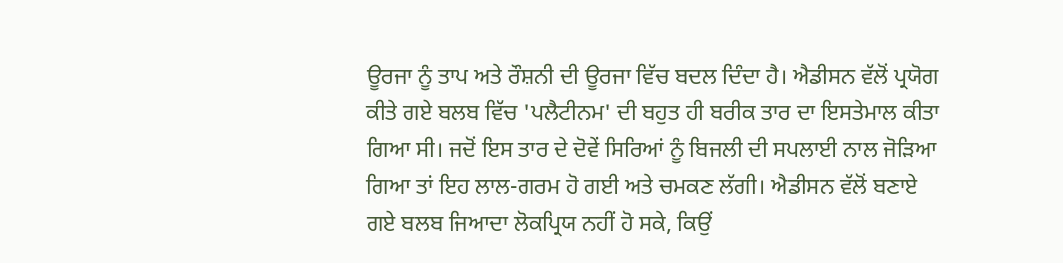ਊਰਜਾ ਨੂੰ ਤਾਪ ਅਤੇ ਰੌਸ਼ਨੀ ਦੀ ਊਰਜਾ ਵਿੱਚ ਬਦਲ ਦਿੰਦਾ ਹੈ। ਐਡੀਸਨ ਵੱਲੋਂ ਪ੍ਰਯੋਗ ਕੀਤੇ ਗਏ ਬਲਬ ਵਿੱਚ 'ਪਲੈਟੀਨਮ' ਦੀ ਬਹੁਤ ਹੀ ਬਰੀਕ ਤਾਰ ਦਾ ਇਸਤੇਮਾਲ ਕੀਤਾ ਗਿਆ ਸੀ। ਜਦੋਂ ਇਸ ਤਾਰ ਦੇ ਦੋਵੇਂ ਸਿਰਿਆਂ ਨੂੰ ਬਿਜਲੀ ਦੀ ਸਪਲਾਈ ਨਾਲ ਜੋਡ਼ਿਆ ਗਿਆ ਤਾਂ ਇਹ ਲਾਲ-ਗਰਮ ਹੋ ਗਈ ਅਤੇ ਚਮਕਣ ਲੱਗੀ। ਐਡੀਸਨ ਵੱਲੋਂ ਬਣਾਏ ਗਏ ਬਲਬ ਜਿਆਦਾ ਲੋਕਪ੍ਰਿਯ ਨਹੀਂ ਹੋ ਸਕੇ, ਕਿਉਂ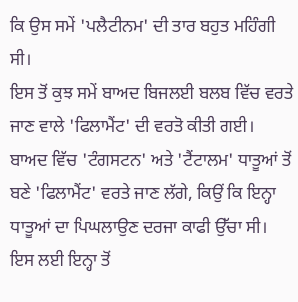ਕਿ ਉਸ ਸਮੇਂ 'ਪਲੈਟੀਨਮ' ਦੀ ਤਾਰ ਬਹੁਤ ਮਹਿੰਗੀ ਸੀ।
ਇਸ ਤੋਂ ਕੁਝ ਸਮੇਂ ਬਾਅਦ ਬਿਜਲਈ ਬਲਬ ਵਿੱਚ ਵਰਤੇ ਜਾਣ ਵਾਲੇ 'ਫਿਲਾਮੈਂਟ' ਦੀ ਵਰਤੋ ਕੀਤੀ ਗਈ। ਬਾਅਦ ਵਿੱਚ 'ਟੰਗਸਟਨ' ਅਤੇ 'ਟੈਂਟਾਲਮ' ਧਾਤੂਆਂ ਤੋਂ ਬਣੇ 'ਫਿਲਾਮੈਂਟ' ਵਰਤੇ ਜਾਣ ਲੱਗੇ, ਕਿਉਂ ਕਿ ਇਨ੍ਹਾ ਧਾਤੂਆਂ ਦਾ ਪਿਘਲਾਉਣ ਦਰਜਾ ਕਾਫੀ ਉੱਚਾ ਸੀ। ਇਸ ਲਈ ਇਨ੍ਹਾ ਤੋਂ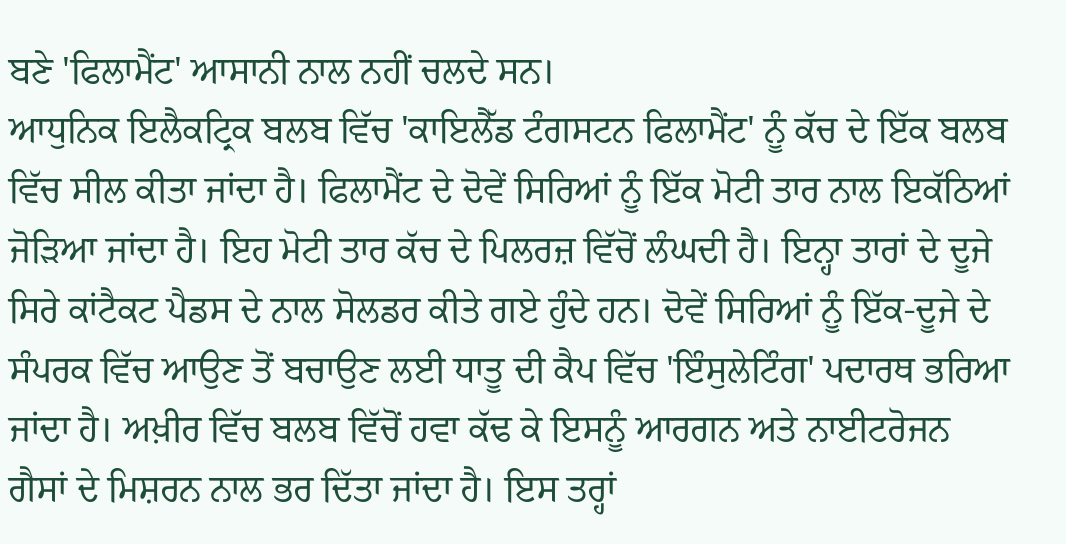ਬਣੇ 'ਫਿਲਾਮੈਂਟ' ਆਸਾਨੀ ਨਾਲ ਨਹੀਂ ਚਲਦੇ ਸਨ।
ਆਧੁਨਿਕ ਇਲੈਕਟ੍ਰਿਕ ਬਲਬ ਵਿੱਚ 'ਕਾਇਲੈੱਡ ਟੰਗਸਟਨ ਫਿਲਾਮੈਂਟ' ਨੂੰ ਕੱਚ ਦੇ ਇੱਕ ਬਲਬ ਵਿੱਚ ਸੀਲ ਕੀਤਾ ਜਾਂਦਾ ਹੈ। ਫਿਲਾਮੈਂਟ ਦੇ ਦੋਵੇਂ ਸਿਰਿਆਂ ਨੂੰ ਇੱਕ ਮੋਟੀ ਤਾਰ ਨਾਲ ਇਕੱਠਿਆਂ ਜੋਡ਼ਿਆ ਜਾਂਦਾ ਹੈ। ਇਹ ਮੋਟੀ ਤਾਰ ਕੱਚ ਦੇ ਪਿਲਰਜ਼ ਵਿੱਚੋਂ ਲੰਘਦੀ ਹੈ। ਇਨ੍ਹਾ ਤਾਰਾਂ ਦੇ ਦੂਜੇ ਸਿਰੇ ਕਾਂਟੈਕਟ ਪੈਡਸ ਦੇ ਨਾਲ ਸੋਲਡਰ ਕੀਤੇ ਗਏ ਹੁੰਦੇ ਹਨ। ਦੋਵੇਂ ਸਿਰਿਆਂ ਨੂੰ ਇੱਕ-ਦੂਜੇ ਦੇ ਸੰਪਰਕ ਵਿੱਚ ਆਉਣ ਤੋਂ ਬਚਾਉਣ ਲਈ ਧਾਤੂ ਦੀ ਕੈਪ ਵਿੱਚ 'ਇੰਸੁਲੇਟਿੰਗ' ਪਦਾਰਥ ਭਰਿਆ ਜਾਂਦਾ ਹੈ। ਅਖ਼ੀਰ ਵਿੱਚ ਬਲਬ ਵਿੱਚੋਂ ਹਵਾ ਕੱਢ ਕੇ ਇਸਨੂੰ ਆਰਗਨ ਅਤੇ ਨਾਈਟਰੋਜਨ ਗੈਸਾਂ ਦੇ ਮਿਸ਼ਰਨ ਨਾਲ ਭਰ ਦਿੱਤਾ ਜਾਂਦਾ ਹੈ। ਇਸ ਤਰ੍ਹਾਂ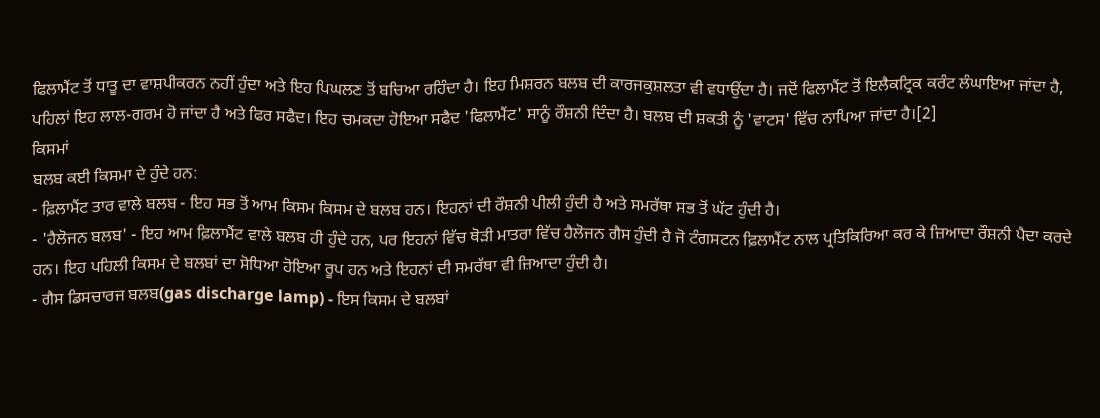ਫਿਲਾਮੈਂਟ ਤੋਂ ਧਾਤੂ ਦਾ ਵਾਸ਼ਪੀਕਰਨ ਨਹੀਂ ਹੁੰਦਾ ਅਤੇ ਇਹ ਪਿਘਲਣ ਤੋਂ ਬਚਿਆ ਰਹਿੰਦਾ ਹੈ। ਇਹ ਮਿਸ਼ਰਨ ਬਲਬ ਦੀ ਕਾਰਜਕੁਸ਼ਲਤਾ ਵੀ ਵਧਾਉਂਦਾ ਹੈ। ਜਦੋਂ ਫਿਲਾਮੈਂਟ ਤੋਂ ਇਲੈਕਟ੍ਰਿਕ ਕਰੰਟ ਲੰਘਾਇਆ ਜਾਂਦਾ ਹੈ, ਪਹਿਲਾਂ ਇਹ ਲਾਲ-ਗਰਮ ਹੋ ਜਾਂਦਾ ਹੈ ਅਤੇ ਫਿਰ ਸਫੈਦ। ਇਹ ਚਮਕਦਾ ਹੋਇਆ ਸਫੈਦ 'ਫਿਲਾਮੈਂਟ' ਸਾਨੂੰ ਰੌਸ਼ਨੀ ਦਿੰਦਾ ਹੈ। ਬਲਬ ਦੀ ਸ਼ਕਤੀ ਨੂੰ 'ਵਾਟਸ' ਵਿੱਚ ਨਾਪਿਆ ਜਾਂਦਾ ਹੈ।[2]
ਕਿਸਮਾਂ
ਬਲਬ ਕਈ ਕਿਸਮਾ ਦੇ ਹੁੰਦੇ ਹਨ:
- ਫ਼ਿਲਾਮੈਂਟ ਤਾਰ ਵਾਲੇ ਬਲਬ - ਇਹ ਸਭ ਤੋਂ ਆਮ ਕਿਸਮ ਕਿਸਮ ਦੇ ਬਲਬ ਹਨ। ਇਹਨਾਂ ਦੀ ਰੌਸ਼ਨੀ ਪੀਲੀ ਹੁੰਦੀ ਹੈ ਅਤੇ ਸਮਰੱਥਾ ਸਭ ਤੋਂ ਘੱਟ ਹੁੰਦੀ ਹੈ।
- 'ਹੈਲੋਜਨ ਬਲਬ' - ਇਹ ਆਮ ਫ਼ਿਲਾਮੈਂਟ ਵਾਲੇ ਬਲਬ ਹੀ ਹੁੰਦੇ ਹਨ, ਪਰ ਇਹਨਾਂ ਵਿੱਚ ਥੋੜੀ ਮਾਤਰਾ ਵਿੱਚ ਹੈਲੋਜਨ ਗੈਸ ਹੁੰਦੀ ਹੈ ਜੋ ਟੰਗਸਟਨ ਫ਼ਿਲਾਮੈਂਟ ਨਾਲ ਪ੍ਰਤਿਕਿਰਿਆ ਕਰ ਕੇ ਜ਼ਿਆਦਾ ਰੌਸ਼ਨੀ ਪੈਦਾ ਕਰਦੇ ਹਨ। ਇਹ ਪਹਿਲੀ ਕਿਸਮ ਦੇ ਬਲਬਾਂ ਦਾ ਸੋਧਿਆ ਹੋਇਆ ਰੂਪ ਹਨ ਅਤੇ ਇਹਨਾਂ ਦੀ ਸਮਰੱਥਾ ਵੀ ਜ਼ਿਆਦਾ ਹੁੰਦੀ ਹੈ।
- ਗੈਸ ਡਿਸਚਾਰਜ ਬਲਬ(gas discharge lamp) - ਇਸ ਕਿਸਮ ਦੇ ਬਲਬਾਂ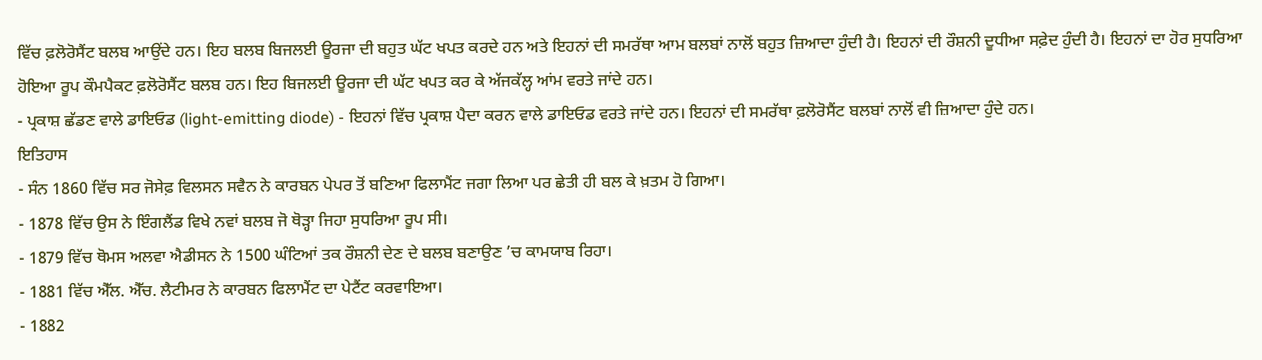ਵਿੱਚ ਫ਼ਲੋਰੋਸੈਂਟ ਬਲਬ ਆਉਂਦੇ ਹਨ। ਇਹ ਬਲਬ ਬਿਜਲਈ ਊਰਜਾ ਦੀ ਬਹੁਤ ਘੱਟ ਖਪਤ ਕਰਦੇ ਹਨ ਅਤੇ ਇਹਨਾਂ ਦੀ ਸਮਰੱਥਾ ਆਮ ਬਲਬਾਂ ਨਾਲੋਂ ਬਹੁਤ ਜ਼ਿਆਦਾ ਹੁੰਦੀ ਹੈ। ਇਹਨਾਂ ਦੀ ਰੌਸ਼ਨੀ ਦੂਧੀਆ ਸਫ਼ੇਦ ਹੁੰਦੀ ਹੈ। ਇਹਨਾਂ ਦਾ ਹੋਰ ਸੁਧਰਿਆ ਹੋਇਆ ਰੂਪ ਕੌਮਪੈਕਟ ਫ਼ਲੋਰੋਸੈਂਟ ਬਲਬ ਹਨ। ਇਹ ਬਿਜਲਈ ਊਰਜਾ ਦੀ ਘੱਟ ਖਪਤ ਕਰ ਕੇ ਅੱਜਕੱਲ੍ਹ ਆਂਮ ਵਰਤੇ ਜਾਂਦੇ ਹਨ।
- ਪ੍ਰਕਾਸ਼ ਛੱਡਣ ਵਾਲੇ ਡਾਇਓਡ (light-emitting diode) - ਇਹਨਾਂ ਵਿੱਚ ਪ੍ਰਕਾਸ਼ ਪੈਦਾ ਕਰਨ ਵਾਲੇ ਡਾਇਓਡ ਵਰਤੇ ਜਾਂਦੇ ਹਨ। ਇਹਨਾਂ ਦੀ ਸਮਰੱਥਾ ਫ਼ਲੋਰੋਸੈਂਟ ਬਲਬਾਂ ਨਾਲੋਂ ਵੀ ਜ਼ਿਆਦਾ ਹੁੰਦੇ ਹਨ।
ਇਤਿਹਾਸ
- ਸੰਨ 1860 ਵਿੱਚ ਸਰ ਜੋਸੇਫ਼ ਵਿਲਸਨ ਸਵੈਨ ਨੇ ਕਾਰਬਨ ਪੇਪਰ ਤੋਂ ਬਣਿਆ ਫਿਲਾਮੈਂਟ ਜਗਾ ਲਿਆ ਪਰ ਛੇਤੀ ਹੀ ਬਲ ਕੇ ਖ਼ਤਮ ਹੋ ਗਿਆ।
- 1878 ਵਿੱਚ ਉਸ ਨੇ ਇੰਗਲੈਂਡ ਵਿਖੇ ਨਵਾਂ ਬਲਬ ਜੋ ਥੋੜ੍ਹਾ ਜਿਹਾ ਸੁਧਰਿਆ ਰੂਪ ਸੀ।
- 1879 ਵਿੱਚ ਥੋਮਸ ਅਲਵਾ ਐਡੀਸਨ ਨੇ 1500 ਘੰਟਿਆਂ ਤਕ ਰੌਸ਼ਨੀ ਦੇਣ ਦੇ ਬਲਬ ਬਣਾਉਣ ’ਚ ਕਾਮਯਾਬ ਰਿਹਾ।
- 1881 ਵਿੱਚ ਐੱਲ. ਐੱਚ. ਲੈਟੀਮਰ ਨੇ ਕਾਰਬਨ ਫਿਲਾਮੈਂਟ ਦਾ ਪੇਟੈਂਟ ਕਰਵਾਇਆ।
- 1882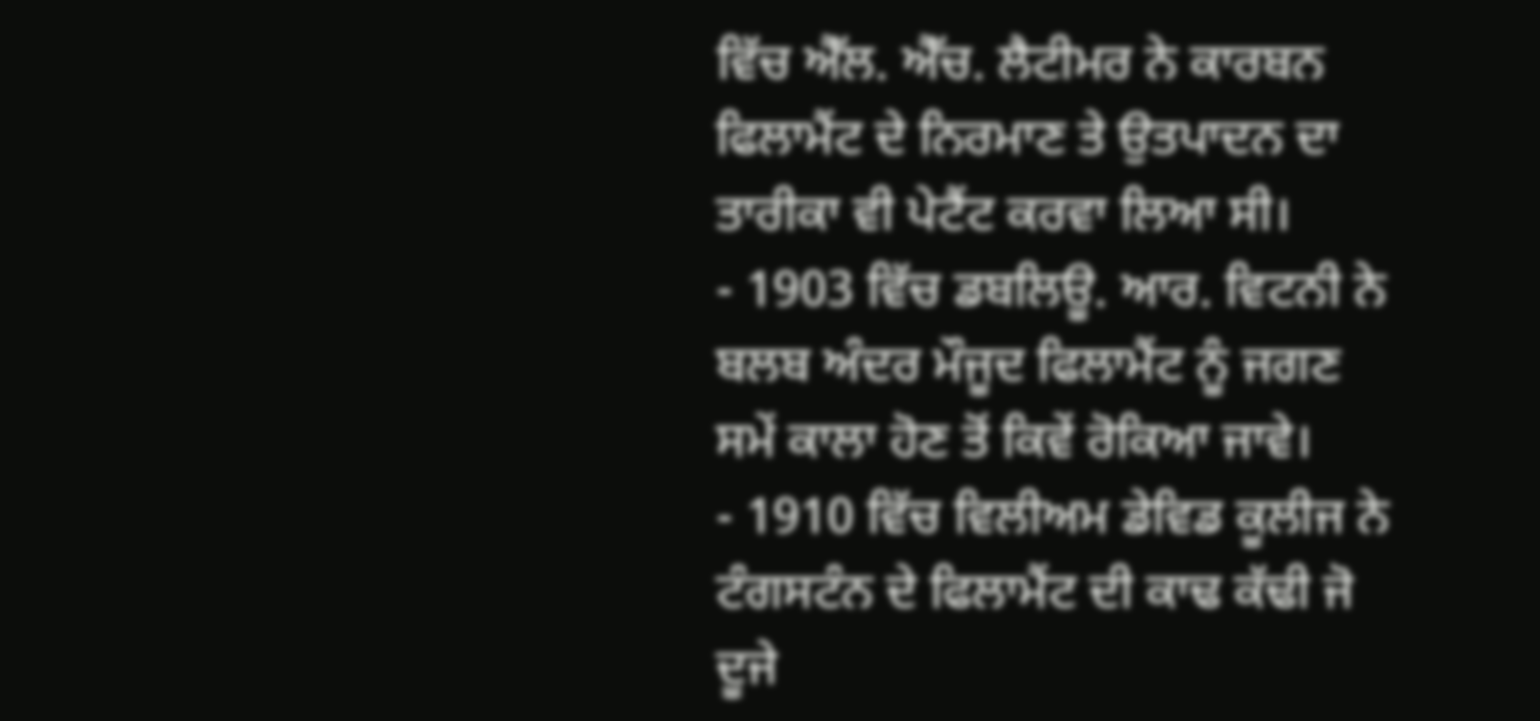ਵਿੱਚ ਐੱਲ. ਐੱਚ. ਲੈਟੀਮਰ ਨੇ ਕਾਰਬਨ ਫਿਲਾਮੈਂਟ ਦੇ ਨਿਰਮਾਣ ਤੇ ਉਤਪਾਦਨ ਦਾ ਤਾਰੀਕਾ ਵੀ ਪੇਟੈਂਟ ਕਰਵਾ ਲਿਆ ਸੀ।
- 1903 ਵਿੱਚ ਡਬਲਿਊ. ਆਰ. ਵਿਟਨੀ ਨੇ ਬਲਬ ਅੰਦਰ ਮੌਜੂਦ ਫਿਲਾਮੈਂਟ ਨੂੰ ਜਗਣ ਸਮੇਂ ਕਾਲਾ ਹੋਣ ਤੋਂ ਕਿਵੇਂ ਰੋਕਿਆ ਜਾਵੇ।
- 1910 ਵਿੱਚ ਵਿਲੀਅਮ ਡੇਵਿਡ ਕੂਲੀਜ ਨੇ ਟੰਗਸਟੰਨ ਦੇ ਫਿਲਾਮੈਂਟ ਦੀ ਕਾਢ ਕੱਢੀ ਜੋ ਦੂਜੇ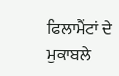ਫਿਲਾਮੈਂਟਾਂ ਦੇ ਮੁਕਾਬਲੇ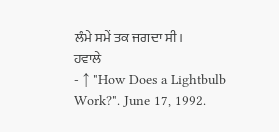ਲੰਮੇ ਸਮੇਂ ਤਕ ਜਗਦਾ ਸੀ।
ਹਵਾਲੇ
- ↑ "How Does a Lightbulb Work?". June 17, 1992.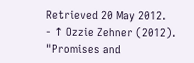Retrieved 20 May 2012.
- ↑ Ozzie Zehner (2012). "Promises and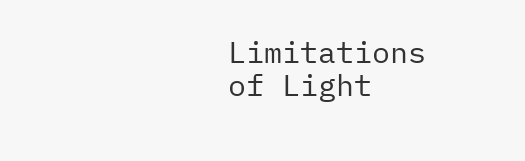Limitations of Light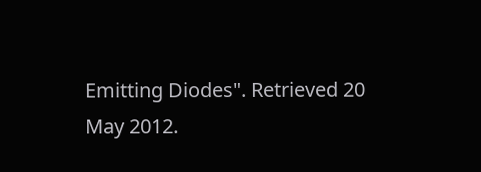Emitting Diodes". Retrieved 20 May 2012.